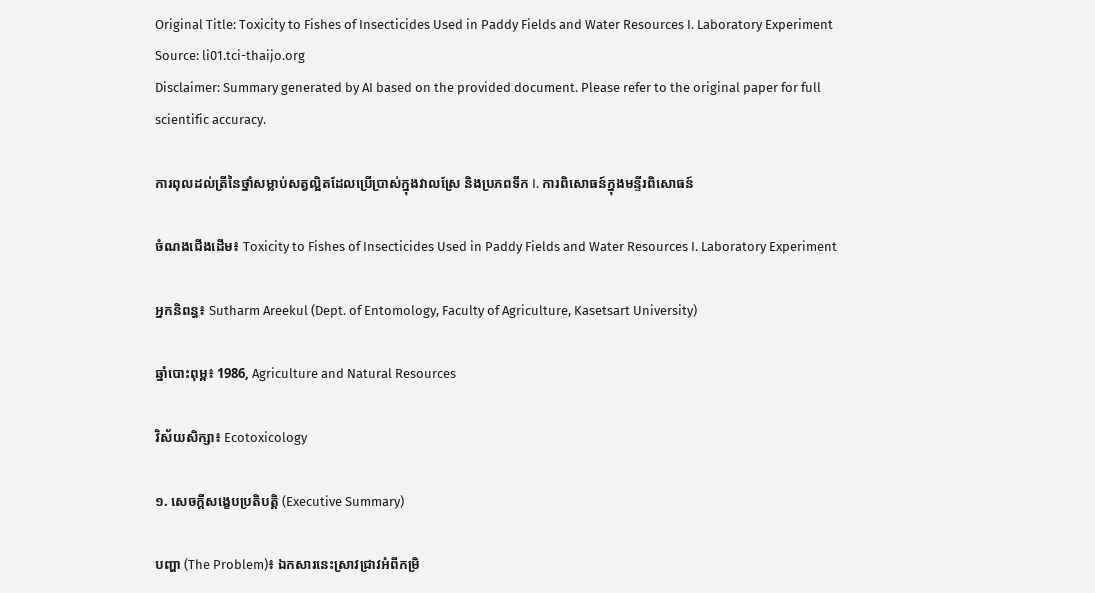Original Title: Toxicity to Fishes of Insecticides Used in Paddy Fields and Water Resources I. Laboratory Experiment
Source: li01.tci-thaijo.org
Disclaimer: Summary generated by AI based on the provided document. Please refer to the original paper for full scientific accuracy.

ការពុលដល់ត្រីនៃថ្នាំសម្លាប់សត្វល្អិតដែលប្រើប្រាស់ក្នុងវាលស្រែ និងប្រភពទឹក I. ការពិសោធន៍ក្នុងមន្ទីរពិសោធន៍

ចំណងជើងដើម៖ Toxicity to Fishes of Insecticides Used in Paddy Fields and Water Resources I. Laboratory Experiment

អ្នកនិពន្ធ៖ Sutharm Areekul (Dept. of Entomology, Faculty of Agriculture, Kasetsart University)

ឆ្នាំបោះពុម្ព៖ 1986, Agriculture and Natural Resources

វិស័យសិក្សា៖ Ecotoxicology

១. សេចក្តីសង្ខេបប្រតិបត្តិ (Executive Summary)

បញ្ហា (The Problem)៖ ឯកសារនេះស្រាវជ្រាវអំពីកម្រិ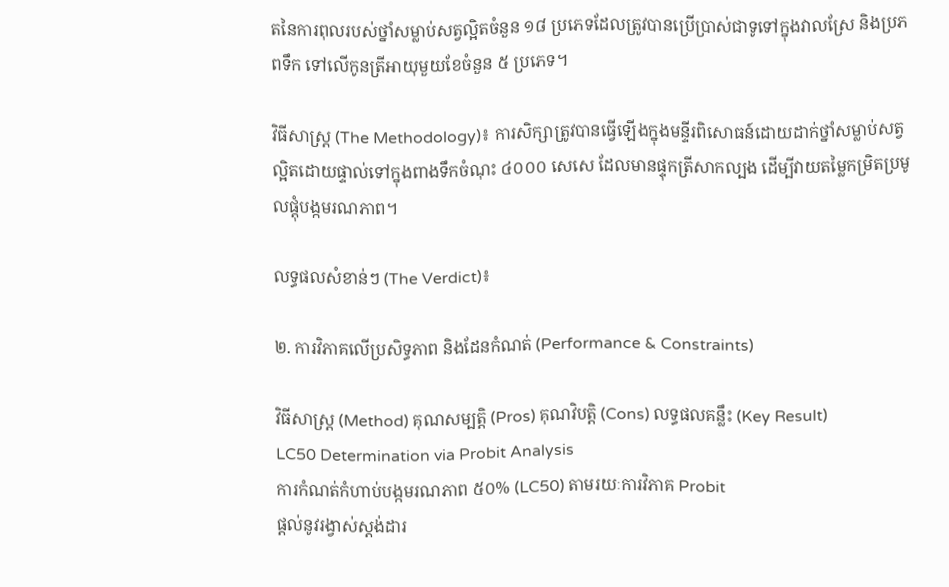តនៃការពុលរបស់ថ្នាំសម្លាប់សត្វល្អិតចំនួន ១៨ ប្រភេទដែលត្រូវបានប្រើប្រាស់ជាទូទៅក្នុងវាលស្រែ និងប្រភពទឹក ទៅលើកូនត្រីអាយុមួយខែចំនួន ៥ ប្រភេទ។

វិធីសាស្ត្រ (The Methodology)៖ ការសិក្សាត្រូវបានធ្វើឡើងក្នុងមន្ទីរពិសោធន៍ដោយដាក់ថ្នាំសម្លាប់សត្វល្អិតដោយផ្ទាល់ទៅក្នុងពាងទឹកចំណុះ ៤០០០ សេសេ ដែលមានផ្ទុកត្រីសាកល្បង ដើម្បីវាយតម្លៃកម្រិតប្រមូលផ្តុំបង្កមរណភាព។

លទ្ធផលសំខាន់ៗ (The Verdict)៖

២. ការវិភាគលើប្រសិទ្ធភាព និងដែនកំណត់ (Performance & Constraints)

វិធីសាស្ត្រ (Method) គុណសម្បត្តិ (Pros) គុណវិបត្តិ (Cons) លទ្ធផលគន្លឹះ (Key Result)
LC50 Determination via Probit Analysis
ការកំណត់កំហាប់បង្កមរណភាព ៥០% (LC50) តាមរយៈការវិភាគ Probit
ផ្តល់នូវរង្វាស់ស្តង់ដារ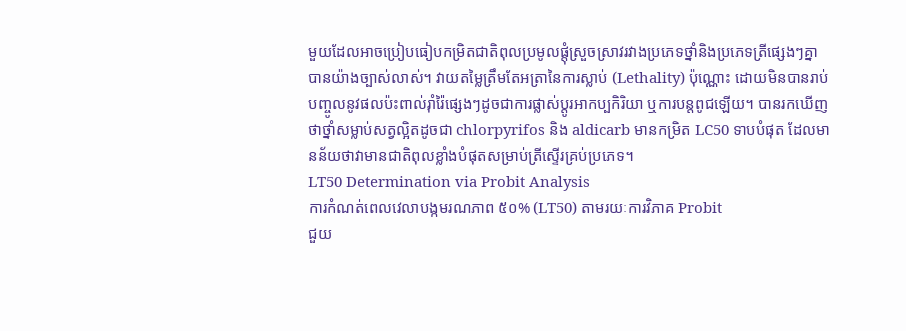មួយដែលអាចប្រៀបធៀបកម្រិតជាតិពុលប្រមូលផ្តុំស្រួចស្រាវរវាងប្រភេទថ្នាំនិងប្រភេទត្រីផ្សេងៗគ្នាបានយ៉ាងច្បាស់លាស់។ វាយតម្លៃត្រឹមតែអត្រានៃការស្លាប់ (Lethality) ប៉ុណ្ណោះ ដោយមិនបានរាប់បញ្ចូលនូវផលប៉ះពាល់រ៉ាំរ៉ៃផ្សេងៗដូចជាការផ្លាស់ប្តូរអាកប្បកិរិយា ឬការបន្តពូជឡើយ។ បានរកឃើញថាថ្នាំសម្លាប់សត្វល្អិតដូចជា chlorpyrifos និង aldicarb មានកម្រិត LC50 ទាបបំផុត ដែលមានន័យថាវាមានជាតិពុលខ្លាំងបំផុតសម្រាប់ត្រីស្ទើរគ្រប់ប្រភេទ។
LT50 Determination via Probit Analysis
ការកំណត់ពេលវេលាបង្កមរណភាព ៥០% (LT50) តាមរយៈការវិភាគ Probit
ជួយ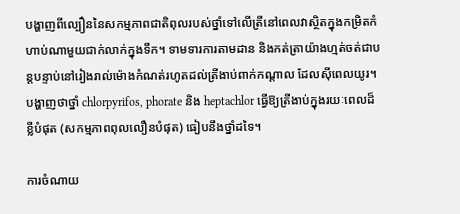បង្ហាញពីល្បឿននៃសកម្មភាពជាតិពុលរបស់ថ្នាំទៅលើត្រីនៅពេលវាស្ថិតក្នុងកម្រិតកំហាប់ណាមួយជាក់លាក់ក្នុងទឹក។ ទាមទារការតាមដាន និងកត់ត្រាយ៉ាងហ្មត់ចត់ជាបន្តបន្ទាប់នៅរៀងរាល់ម៉ោងកំណត់រហូតដល់ត្រីងាប់ពាក់កណ្តាល ដែលស៊ីពេលយូរ។ បង្ហាញថាថ្នាំ chlorpyrifos, phorate និង heptachlor ធ្វើឱ្យត្រីងាប់ក្នុងរយៈពេលដ៏ខ្លីបំផុត (សកម្មភាពពុលលឿនបំផុត) ធៀបនឹងថ្នាំដទៃ។

ការចំណាយ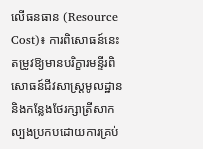លើធនធាន (Resource Cost)៖ ការពិសោធន៍នេះតម្រូវឱ្យមានបរិក្ខារមន្ទីរពិសោធន៍ជីវសាស្រ្តមូលដ្ឋាន និងកន្លែងថែរក្សាត្រីសាកល្បងប្រកបដោយការគ្រប់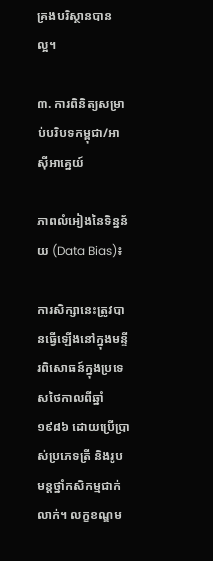គ្រងបរិស្ថានបានល្អ។

៣. ការពិនិត្យសម្រាប់បរិបទកម្ពុជា/អាស៊ីអាគ្នេយ៍

ភាពលំអៀងនៃទិន្នន័យ (Data Bias)៖

ការសិក្សានេះត្រូវបានធ្វើឡើងនៅក្នុងមន្ទីរពិសោធន៍ក្នុងប្រទេសថៃកាលពីឆ្នាំ ១៩៨៦ ដោយប្រើប្រាស់ប្រភេទត្រី និងរូបមន្តថ្នាំកសិកម្មជាក់លាក់។ លក្ខខណ្ឌម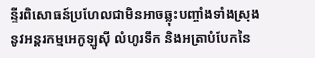ន្ទីរពិសោធន៍ប្រហែលជាមិនអាចឆ្លុះបញ្ចាំងទាំងស្រុងនូវអន្តរកម្មអេកូឡូស៊ី លំហូរទឹក និងអត្រាបំបែកនៃ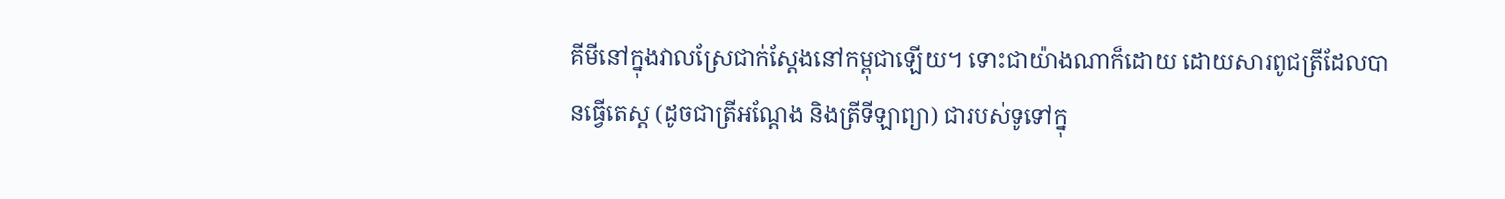គីមីនៅក្នុងវាលស្រែជាក់ស្តែងនៅកម្ពុជាឡើយ។ ទោះជាយ៉ាងណាក៏ដោយ ដោយសារពូជត្រីដែលបានធ្វើតេស្ត (ដូចជាត្រីអណ្តែង និងត្រីទីឡាព្យា) ជារបស់ទូទៅក្នុ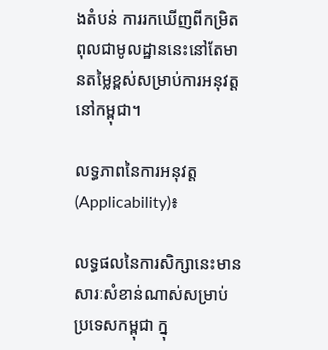ងតំបន់ ការរកឃើញពីកម្រិតពុលជាមូលដ្ឋាននេះនៅតែមានតម្លៃខ្ពស់សម្រាប់ការអនុវត្តនៅកម្ពុជា។

លទ្ធភាពនៃការអនុវត្ត (Applicability)៖

លទ្ធផលនៃការសិក្សានេះមានសារៈសំខាន់ណាស់សម្រាប់ប្រទេសកម្ពុជា ក្នុ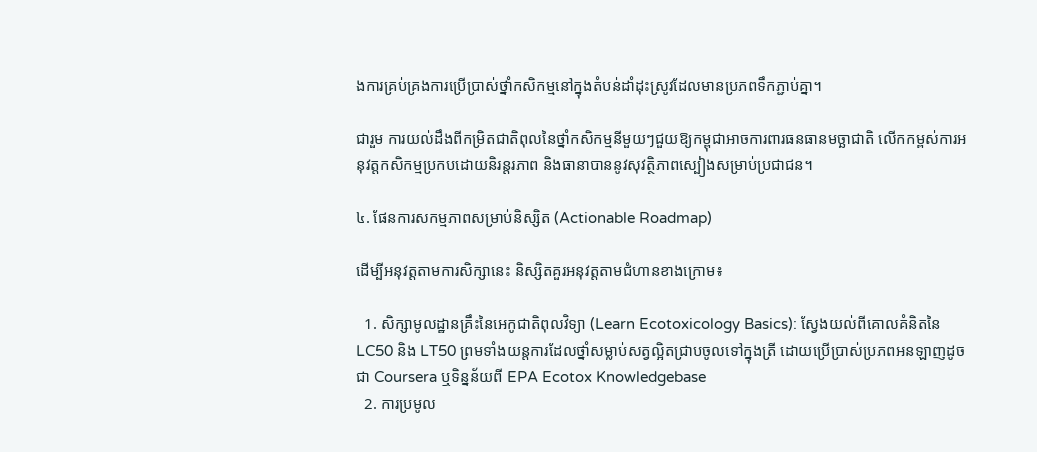ងការគ្រប់គ្រងការប្រើប្រាស់ថ្នាំកសិកម្មនៅក្នុងតំបន់ដាំដុះស្រូវដែលមានប្រភពទឹកភ្ជាប់គ្នា។

ជារួម ការយល់ដឹងពីកម្រិតជាតិពុលនៃថ្នាំកសិកម្មនីមួយៗជួយឱ្យកម្ពុជាអាចការពារធនធានមច្ឆាជាតិ លើកកម្ពស់ការអនុវត្តកសិកម្មប្រកបដោយនិរន្តរភាព និងធានាបាននូវសុវត្ថិភាពស្បៀងសម្រាប់ប្រជាជន។

៤. ផែនការសកម្មភាពសម្រាប់និស្សិត (Actionable Roadmap)

ដើម្បីអនុវត្តតាមការសិក្សានេះ និស្សិតគួរអនុវត្តតាមជំហានខាងក្រោម៖

  1. សិក្សាមូលដ្ឋានគ្រឹះនៃអេកូជាតិពុលវិទ្យា (Learn Ecotoxicology Basics): ស្វែងយល់ពីគោលគំនិតនៃ LC50 និង LT50 ព្រមទាំងយន្តការដែលថ្នាំសម្លាប់សត្វល្អិតជ្រាបចូលទៅក្នុងត្រី ដោយប្រើប្រាស់ប្រភពអនឡាញដូចជា Coursera ឬទិន្នន័យពី EPA Ecotox Knowledgebase
  2. ការប្រមូល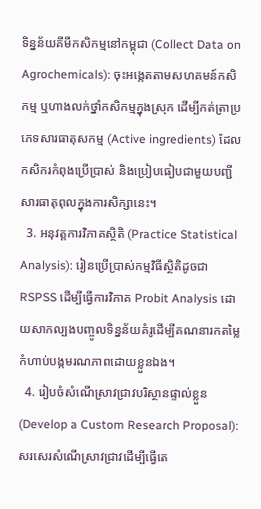ទិន្នន័យគីមីកសិកម្មនៅកម្ពុជា (Collect Data on Agrochemicals): ចុះអង្កេតតាមសហគមន៍កសិកម្ម ឬហាងលក់ថ្នាំកសិកម្មក្នុងស្រុក ដើម្បីកត់ត្រាប្រភេទសារធាតុសកម្ម (Active ingredients) ដែលកសិករកំពុងប្រើប្រាស់ និងប្រៀបធៀបជាមួយបញ្ជីសារធាតុពុលក្នុងការសិក្សានេះ។
  3. អនុវត្តការវិភាគស្ថិតិ (Practice Statistical Analysis): រៀនប្រើប្រាស់កម្មវិធីស្ថិតិដូចជា RSPSS ដើម្បីធ្វើការវិភាគ Probit Analysis ដោយសាកល្បងបញ្ចូលទិន្នន័យគំរូដើម្បីគណនារកតម្លៃកំហាប់បង្កមរណភាពដោយខ្លួនឯង។
  4. រៀបចំសំណើស្រាវជ្រាវបរិស្ថានផ្ទាល់ខ្លួន (Develop a Custom Research Proposal): សរសេរសំណើស្រាវជ្រាវដើម្បីធ្វើតេ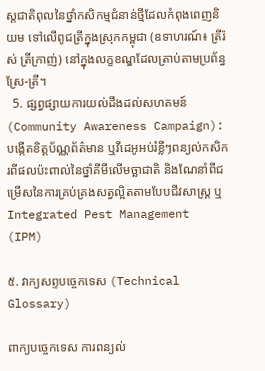ស្តជាតិពុលនៃថ្នាំកសិកម្មជំនាន់ថ្មីដែលកំពុងពេញនិយម ទៅលើពូជត្រីក្នុងស្រុកកម្ពុជា (ឧទាហរណ៍៖ ត្រីរ៉ស់ ត្រីក្រាញ់) នៅក្នុងលក្ខខណ្ឌដែលត្រាប់តាមប្រព័ន្ធស្រែ-ត្រី។
  5. ផ្សព្វផ្សាយការយល់ដឹងដល់សហគមន៍ (Community Awareness Campaign): បង្កើតខិត្តប័ណ្ណព័ត៌មាន ឬវីដេអូអប់រំខ្លីៗពន្យល់កសិករពីផលប៉ះពាល់នៃថ្នាំគីមីលើមច្ឆាជាតិ និងណែនាំពីជម្រើសនៃការគ្រប់គ្រងសត្វល្អិតតាមបែបជីវសាស្រ្ត ឬ Integrated Pest Management (IPM)

៥. វាក្យសព្ទបច្ចេកទេស (Technical Glossary)

ពាក្យបច្ចេកទេស ការពន្យល់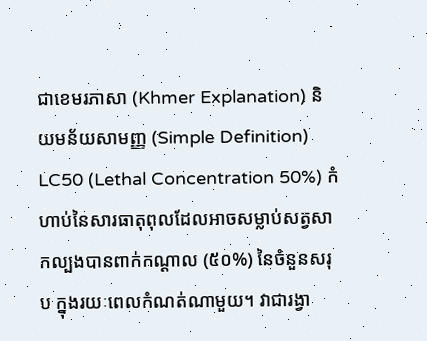ជាខេមរភាសា (Khmer Explanation) និយមន័យសាមញ្ញ (Simple Definition)
LC50 (Lethal Concentration 50%) កំហាប់នៃសារធាតុពុលដែលអាចសម្លាប់សត្វសាកល្បងបានពាក់កណ្តាល (៥០%) នៃចំនួនសរុប ក្នុងរយៈពេលកំណត់ណាមួយ។ វាជារង្វា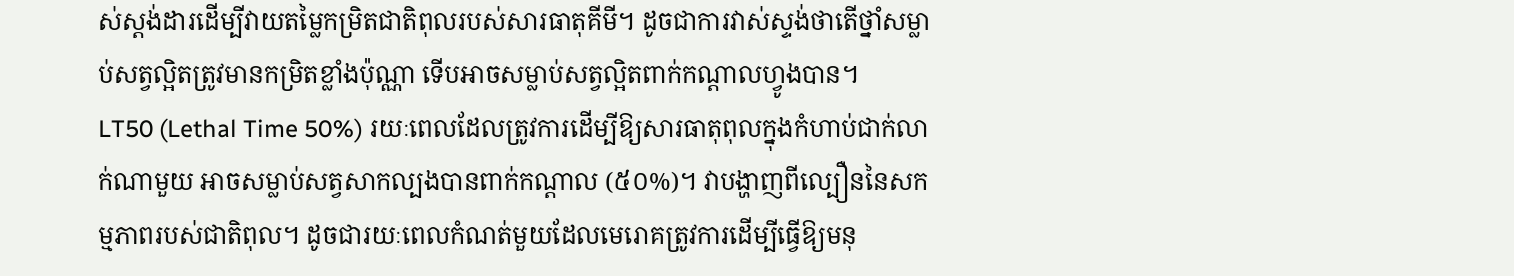ស់ស្តង់ដារដើម្បីវាយតម្លៃកម្រិតជាតិពុលរបស់សារធាតុគីមី។ ដូចជាការវាស់ស្ទង់ថាតើថ្នាំសម្លាប់សត្វល្អិតត្រូវមានកម្រិតខ្លាំងប៉ុណ្ណា ទើបអាចសម្លាប់សត្វល្អិតពាក់កណ្តាលហ្វូងបាន។
LT50 (Lethal Time 50%) រយៈពេលដែលត្រូវការដើម្បីឱ្យសារធាតុពុលក្នុងកំហាប់ជាក់លាក់ណាមួយ អាចសម្លាប់សត្វសាកល្បងបានពាក់កណ្តាល (៥០%)។ វាបង្ហាញពីល្បឿននៃសកម្មភាពរបស់ជាតិពុល។ ដូចជារយៈពេលកំណត់មួយដែលមេរោគត្រូវការដើម្បីធ្វើឱ្យមនុ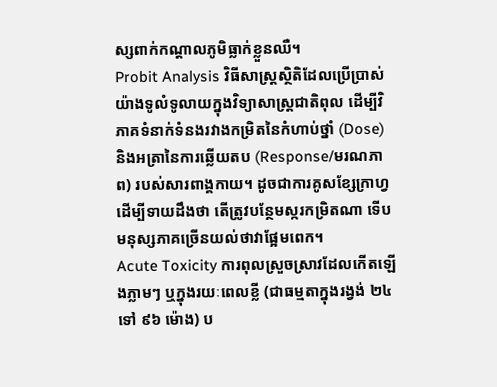ស្សពាក់កណ្តាលភូមិធ្លាក់ខ្លួនឈឺ។
Probit Analysis វិធីសាស្ត្រស្ថិតិដែលប្រើប្រាស់យ៉ាងទូលំទូលាយក្នុងវិទ្យាសាស្ត្រជាតិពុល ដើម្បីវិភាគទំនាក់ទំនងរវាងកម្រិតនៃកំហាប់ថ្នាំ (Dose) និងអត្រានៃការឆ្លើយតប (Response/មរណភាព) របស់សារពាង្គកាយ។ ដូចជាការគូសខ្សែក្រាហ្វដើម្បីទាយដឹងថា តើត្រូវបន្ថែមស្ករកម្រិតណា ទើបមនុស្សភាគច្រើនយល់ថាវាផ្អែមពេក។
Acute Toxicity ការពុលស្រួចស្រាវដែលកើតឡើងភ្លាមៗ ឬក្នុងរយៈពេលខ្លី (ជាធម្មតាក្នុងរង្វង់ ២៤ ទៅ ៩៦ ម៉ោង) ប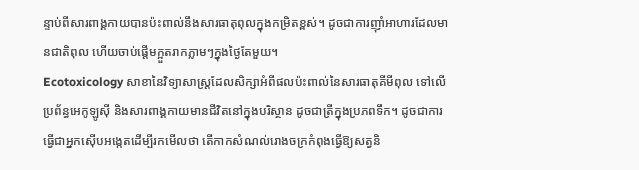ន្ទាប់ពីសារពាង្គកាយបានប៉ះពាល់នឹងសារធាតុពុលក្នុងកម្រិតខ្ពស់។ ដូចជាការញ៉ាំអាហារដែលមានជាតិពុល ហើយចាប់ផ្តើមក្អួតរាកភ្លាមៗក្នុងថ្ងៃតែមួយ។
Ecotoxicology សាខានៃវិទ្យាសាស្ត្រដែលសិក្សាអំពីផលប៉ះពាល់នៃសារធាតុគីមីពុល ទៅលើប្រព័ន្ធអេកូឡូស៊ី និងសារពាង្គកាយមានជីវិតនៅក្នុងបរិស្ថាន ដូចជាត្រីក្នុងប្រភពទឹក។ ដូចជាការធ្វើជាអ្នកស៊ើបអង្កេតដើម្បីរកមើលថា តើកាកសំណល់រោងចក្រកំពុងធ្វើឱ្យសត្វនិ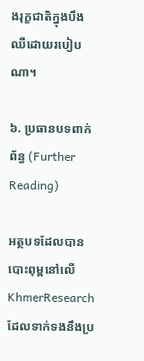ងរុក្ខជាតិក្នុងបឹងឈឺដោយរបៀបណា។

៦. ប្រធានបទពាក់ព័ន្ធ (Further Reading)

អត្ថបទដែលបានបោះពុម្ពនៅលើ KhmerResearch ដែលទាក់ទងនឹងប្រ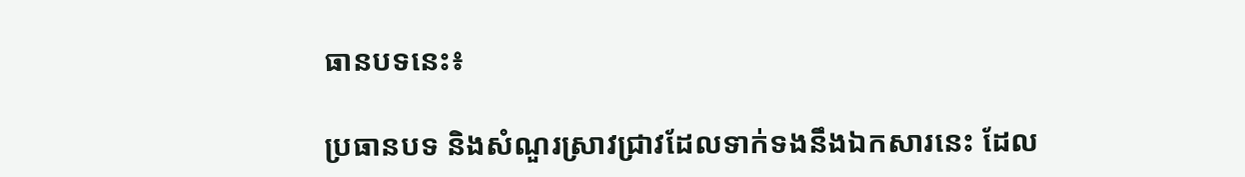ធានបទនេះ៖

ប្រធានបទ និងសំណួរស្រាវជ្រាវដែលទាក់ទងនឹងឯកសារនេះ ដែល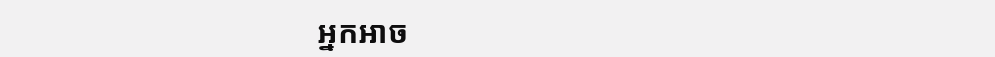អ្នកអាច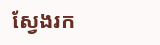ស្វែងរក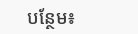បន្ថែម៖